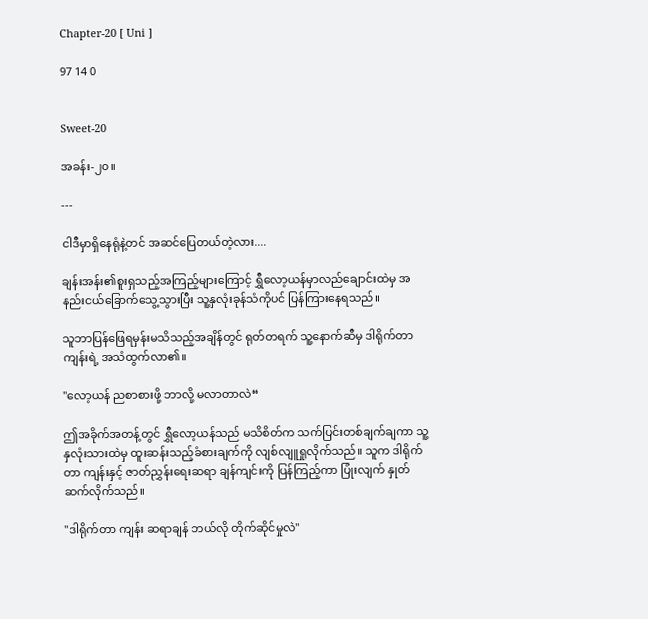Chapter-20 [ Uni ]

97 14 0


Sweet-20

အခန်း-၂၀။

---

ငါဒီမှာရှိနေရုံနဲ့တင် အဆင်ပြေတယ်တဲ့လား....

ချန်းအန်း၏စူးရှသည့်အကြည့်များကြောင့် ရွှီလော့ယန်မှာလည်ချောင်းထဲမှ အနည်းငယ်ခြောက်သွေ့သွားပြီး သူ့နှလုံးခုန်သံကိုပင် ပြန်ကြားနေရသည်။

သူဘာပြန်ဖြေရမှန်းမသိသည့်အချိန်တွင် ရုတ်တရက် သူ့နောက်ဆီမှ ဒါရိုက်တာကျန်းရဲ့ အသံထွက်လာ၏။

"လော့ယန် ညစာစားဖို့ ဘာလို့ မလာတာလဲ“

ဤအခိုက်အတန့်တွင် ရွှီလော့ယန်သည် မသိစိတ်က သက်ပြင်းတစ်ချက်ချကာ သူ့နှလုံးသားထဲမှ ထူးဆန်းသည့်ခံစားချက်ကို လျစ်လျူရှုလိုက်သည်။ သူက ဒါရိုက်တာ ကျန်းနှင့် ဇာတ်ညွှန်းရေးဆရာ ချန်ကျင်းကို ပြန်ကြည့်ကာ ပြုံးလျက် နှုတ်ဆက်လိုက်သည်။

"ဒါရိုက်တာ ကျန်း ဆရာချန် ဘယ်လို တိုက်ဆိုင်မှုလဲ"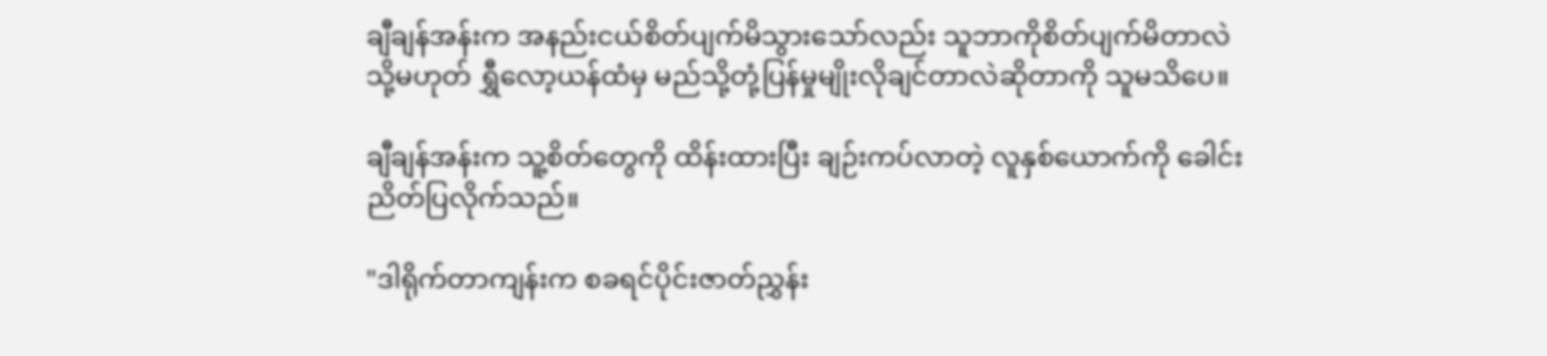ချီချန်အန်းက အနည်းငယ်စိတ်ပျက်မိသွားသော်လည်း သူဘာကိုစိတ်ပျက်မိတာလဲ သို့မဟုတ် ရွှီလော့ယန်ထံမှ မည်သို့တုံ့ပြန်မှုမျိုးလိုချင်တာလဲဆိုတာကို သူမသိပေ။

ချီချန်အန်းက သူ့စိတ်တွေကို ထိန်းထားပြီး ချဉ်းကပ်လာတဲ့ လူနှစ်ယောက်ကို ခေါင်းညိတ်ပြလိုက်သည်။

"ဒါရိုက်တာကျန်းက စခရင်ပိုင်းဇာတ်ညွှန်း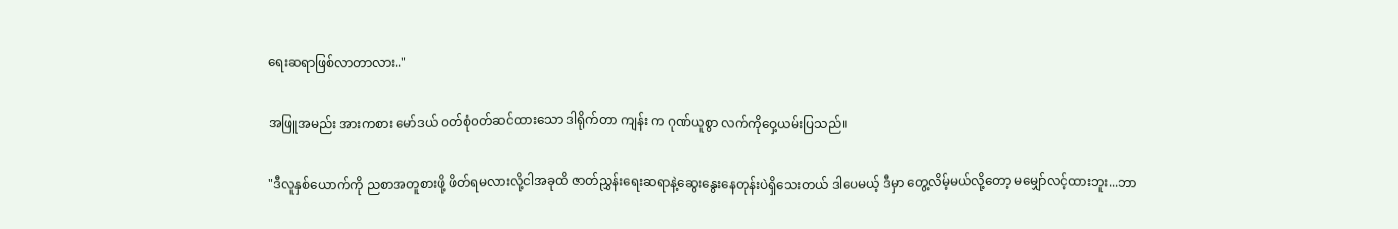ရေးဆရာဖြစ်လာတာလား.."

အဖြူအမည်း အားကစား မော်ဒယ် ဝတ်စုံ၀တ်ဆင်ထားသော ဒါရိုက်တာ ကျန်း က ဂုဏ်ယူစွာ လက်ကိုဝှေ့ယမ်းပြသည်။

"ဒီလူနှစ်ယောက်ကို ညစာအတူစားဖို့ ဖိတ်ရမလားလို့ငါအခုထိ ဇာတ်ညွှန်းရေးဆရာနဲ့ဆွေးနွေးနေတုန်းပဲရှိသေးတယ် ဒါပေမယ့် ဒီမှာ တွေ့လိမ့်မယ်လို့တော့ မမျှော်လင့်ထားဘူး...ဘာ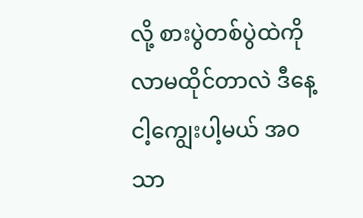လို့ စားပွဲတစ်ပွဲထဲကို လာမထိုင်တာလဲ ဒီနေ့ ငါ့ကျွေးပါ့မယ် အ၀သာ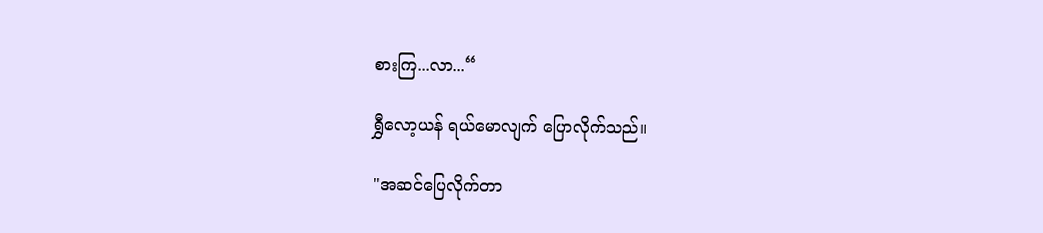စားကြ...လာ...“

ရွှီလော့ယန် ရယ်မောလျက် ပြောလိုက်သည်။

"အဆင်ပြေလိုက်တာ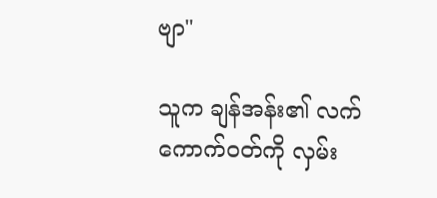ဗျာ"

သူက ချန်အန်း၏ လက်ကောက်၀တ်ကို လှမ်း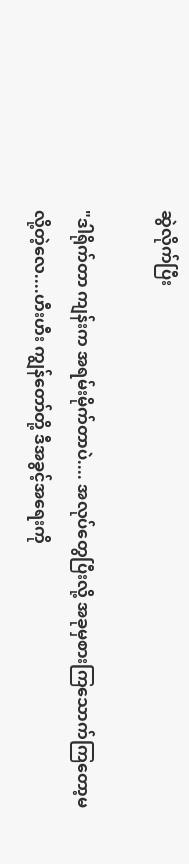ဆွဲလိုက်ပြီး

"ဒါရိုက်တာ ကျန်းက အရမ်းမိုက်တာပဲ.... အလုပ်တွေပြီးလို့ အခုမှစားကြသောက်ကြတော့မလို့တဲ့လေ....ဟီးဟီး ကျွန်တော်တို့ ဒီအခွင့်အရေးကို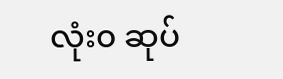လုံး၀ ဆုပ်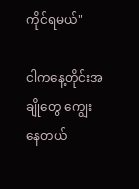ကိုင်ရမယ်"

ငါကနေ့တိုင်းအချိုတွေ ကျွေးနေတယ်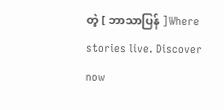တဲ့ [ ဘာသာပြန် ]Where stories live. Discover now